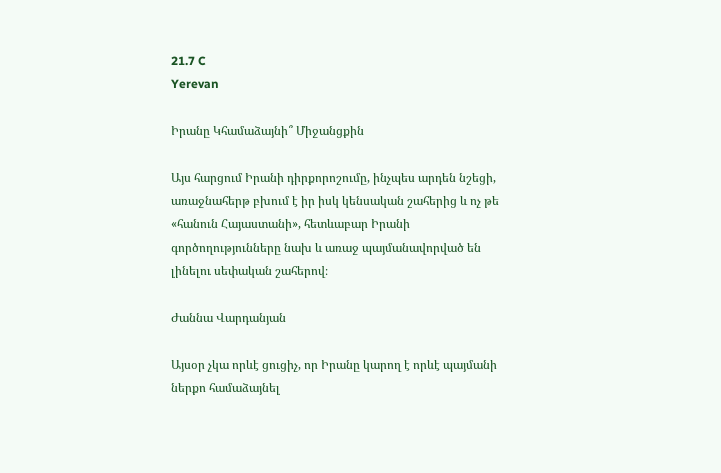21.7 C
Yerevan

Իրանը Կհամաձայնի՞ Միջանցքին

Այս հարցում Իրանի դիրքորոշումը, ինչպես արդեն նշեցի, առաջնահերթ բխում է իր իսկ կենսական շահերից և ոչ թե «հանուն Հայաստանի», հետևաբար Իրանի գործողությունները նախ և առաջ պայմանավորված են լինելու սեփական շահերով։

Ժաննա Վարդանյան

Այսօր չկա որևէ ցուցիչ, որ Իրանը կարող է որևէ պայմանի ներքո համաձայնել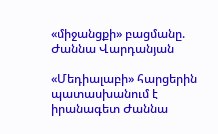«միջանցքի» բացմանը. Ժաննա Վարդանյան

«Մեդիալաբի» հարցերին պատասխանում է իրանագետ Ժաննա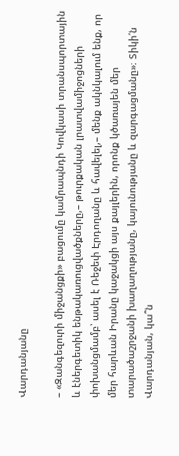Վարդանյանը

– «Զանգեզուրի միջանցքի» բացումը կամրապնդի Կովկասի տրանսպորտային և էներգետիկ ենթակառուցվածքները,– թուրքական լրատվամիջոցների փոխանցմամբ՝ ասել է Ռեջեփ Էրդողանը և հավելել,– մենք ակնկալում ենք, որ մեր հարևան Իրանը կաջակցի այս քայլերին, որոնք կծառայեն մեր տարածաշրջանի խաղաղությանը, կայունությանը և զարգացմանը»։ Տիկի՛ն Վարդանյան, կա՞ն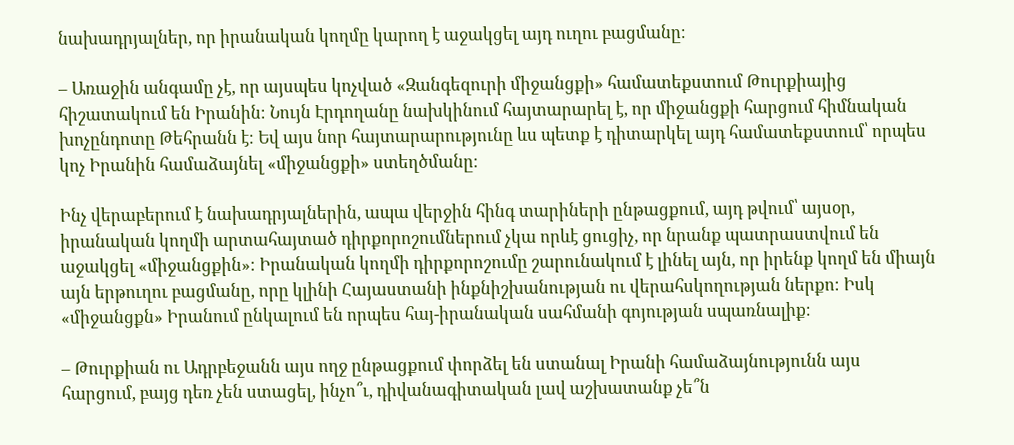նախադրյալներ, որ իրանական կողմը կարող է աջակցել այդ ուղու բացմանը։

– Առաջին անգամը չէ, որ այսպես կոչված «Զանգեզուրի միջանցքի» համատեքստում Թուրքիայից հիշատակում են Իրանին։ Նույն Էրդողանը նախկինում հայտարարել է, որ միջանցքի հարցում հիմնական խոչընդոտը Թեհրանն է։ Եվ այս նոր հայտարարությունը ևս պետք է դիտարկել այդ համատեքստում՝ որպես կոչ Իրանին համաձայնել «միջանցքի» ստեղծմանը։

Ինչ վերաբերում է նախադրյալներին, ապա վերջին հինգ տարիների ընթացքում, այդ թվում՝ այսօր, իրանական կողմի արտահայտած դիրքորոշումներում չկա որևէ ցուցիչ, որ նրանք պատրաստվում են աջակցել «միջանցքին»։ Իրանական կողմի դիրքորոշումը շարունակում է լինել այն, որ իրենք կողմ են միայն այն երթուղու բացմանը, որը կլինի Հայաստանի ինքնիշխանության ու վերահսկողության ներքո։ Իսկ «միջանցքն» Իրանում ընկալում են որպես հայ-իրանական սահմանի գոյության սպառնալիք։

– Թուրքիան ու Ադրբեջանն այս ողջ ընթացքում փորձել են ստանալ Իրանի համաձայնությունն այս հարցում, բայց դեռ չեն ստացել, ինչո՞ւ, դիվանագիտական լավ աշխատանք չե՞ն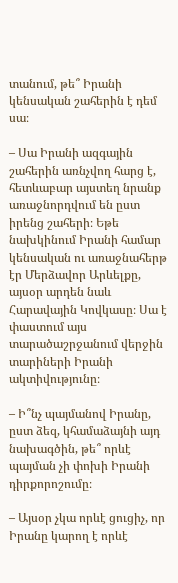տանում, թե՞ Իրանի կենսական շահերին է դեմ սա։

– Սա Իրանի ազգային շահերին առնչվող հարց է, հետևաբար այստեղ նրանք առաջնորդվում են ըստ իրենց շահերի։ Եթե նախկինում Իրանի համար կենսական ու առաջնահերթ էր Մերձավոր Արևելքը, այսօր արդեն նաև Հարավային Կովկասը։ Սա է փաստում այս տարածաշրջանում վերջին տարիների Իրանի ակտիվությունը։

– Ի՞նչ պայմանով Իրանը, ըստ ձեզ, կհամաձայնի այդ նախագծին, թե՞ որևէ պայման չի փոխի Իրանի դիրքորոշումը։

– Այսօր չկա որևէ ցուցիչ, որ Իրանը կարող է որևէ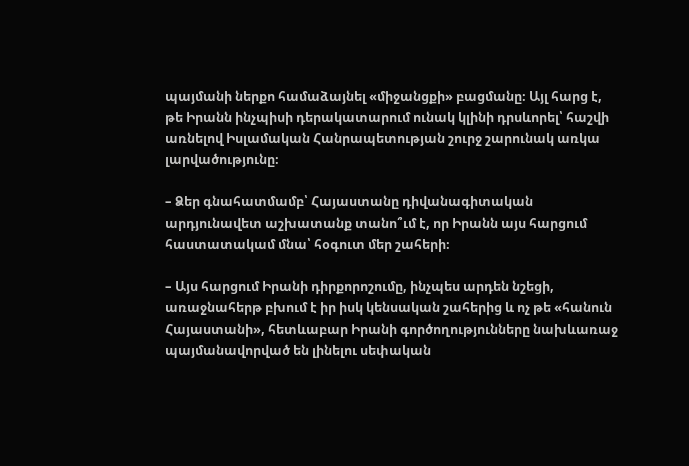պայմանի ներքո համաձայնել «միջանցքի» բացմանը։ Այլ հարց է, թե Իրանն ինչպիսի դերակատարում ունակ կլինի դրսևորել՝ հաշվի առնելով Իսլամական Հանրապետության շուրջ շարունակ առկա լարվածությունը։

– Ձեր գնահատմամբ՝ Հայաստանը դիվանագիտական արդյունավետ աշխատանք տանո՞ւմ է, որ Իրանն այս հարցում հաստատակամ մնա՝ հօգուտ մեր շահերի։

– Այս հարցում Իրանի դիրքորոշումը, ինչպես արդեն նշեցի, առաջնահերթ բխում է իր իսկ կենսական շահերից և ոչ թե «հանուն Հայաստանի», հետևաբար Իրանի գործողությունները նախևառաջ պայմանավորված են լինելու սեփական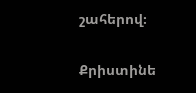շահերով։

Քրիստինե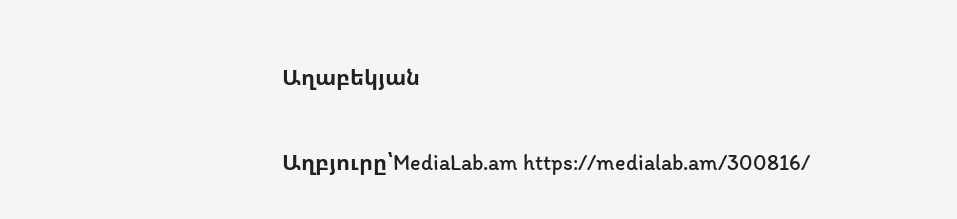Աղաբեկյան

Աղբյուրը՝MediaLab.am https://medialab.am/300816/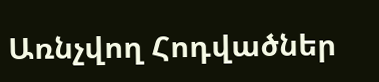Առնչվող Հոդվածներ